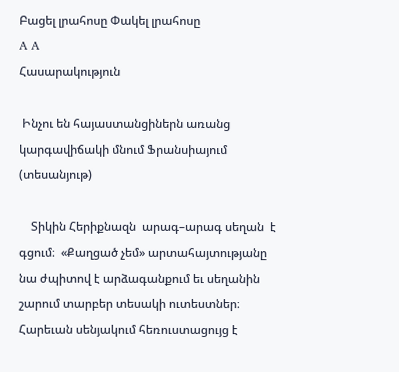Բացել լրահոսը Փակել լրահոսը
A A
Հասարակություն

 Ինչու են հայաստանցիներն առանց կարգավիճակի մնում Ֆրանսիայում (տեսանյութ)

    Տիկին Հերիքնազն  արագ–արագ սեղան  է գցում։  «Քաղցած չեմ» արտահայտությանը նա ժպիտով է արձագանքում եւ սեղանին շարում տարբեր տեսակի ուտեստներ։ Հարեւան սենյակում հեռուստացույց է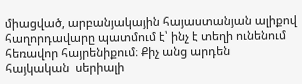միացված, արբանյակային հայաստանյան ալիքով հաղորդավարը պատմում է՝ ինչ է տեղի ունենում հեռավոր հայրենիքում։ Քիչ անց արդեն  հայկական  սերիալի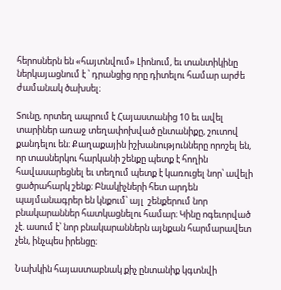հերոսներն են «հայտնվում» Լիոնում, եւ տանտիկինը  ներկայացնում է ՝ դրանցից որը դիտելու համար արժե  ժամանակ ծախսել։

Տունը, որտեղ ապրում է Հայաստանից 10 եւ ավել տարիներ առաջ տեղափոխված ընտանիքը, շուտով քանդելու են։ Քաղաքային իշխանությունները որոշել են, որ տասներկու հարկանի շենքը պետք է հողին հավասարեցնել եւ տեղում պետք է կառուցել նոր՝ ավելի ցածրահարկ շենք։ Բնակիչների հետ արդեն պայմանագրեր են կնքում՝ այլ  շենքերում նոր բնակարաններ հատկացնելու համար։ Կինը ոգեւորված չէ. ասում է՝ նոր բնակարաններն այնքան հարմարավետ չեն, ինչպես իրենցը։

Նախկին հայաստաբնակ քիչ ընտանիք կգտնվի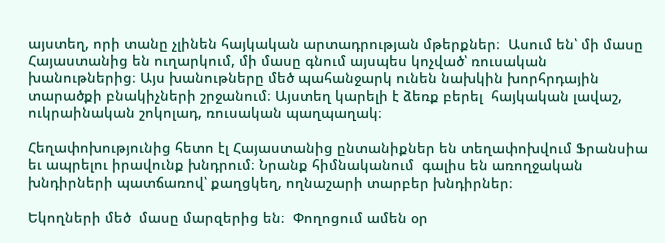այստեղ, որի տանը չլինեն հայկական արտադրության մթերքներ։  Ասում են՝ մի մասը Հայաստանից են ուղարկում, մի մասը գնում այսպես կոչված՝ ռուսական խանութներից։ Այս խանութները մեծ պահանջարկ ունեն նախկին խորհրդային տարածքի բնակիչների շրջանում։ Այստեղ կարելի է ձեռք բերել  հայկական լավաշ, ուկրաինական շոկոլադ, ռուսական պաղպաղակ։

Հեղափոխությունից հետո էլ Հայաստանից ընտանիքներ են տեղափոխվում Ֆրանսիա եւ ապրելու իրավունք խնդրում։ Նրանք հիմնականում  գալիս են առողջական խնդիրների պատճառով՝ քաղցկեղ, ողնաշարի տարբեր խնդիրներ։

Եկողների մեծ  մասը մարզերից են։  Փողոցում ամեն օր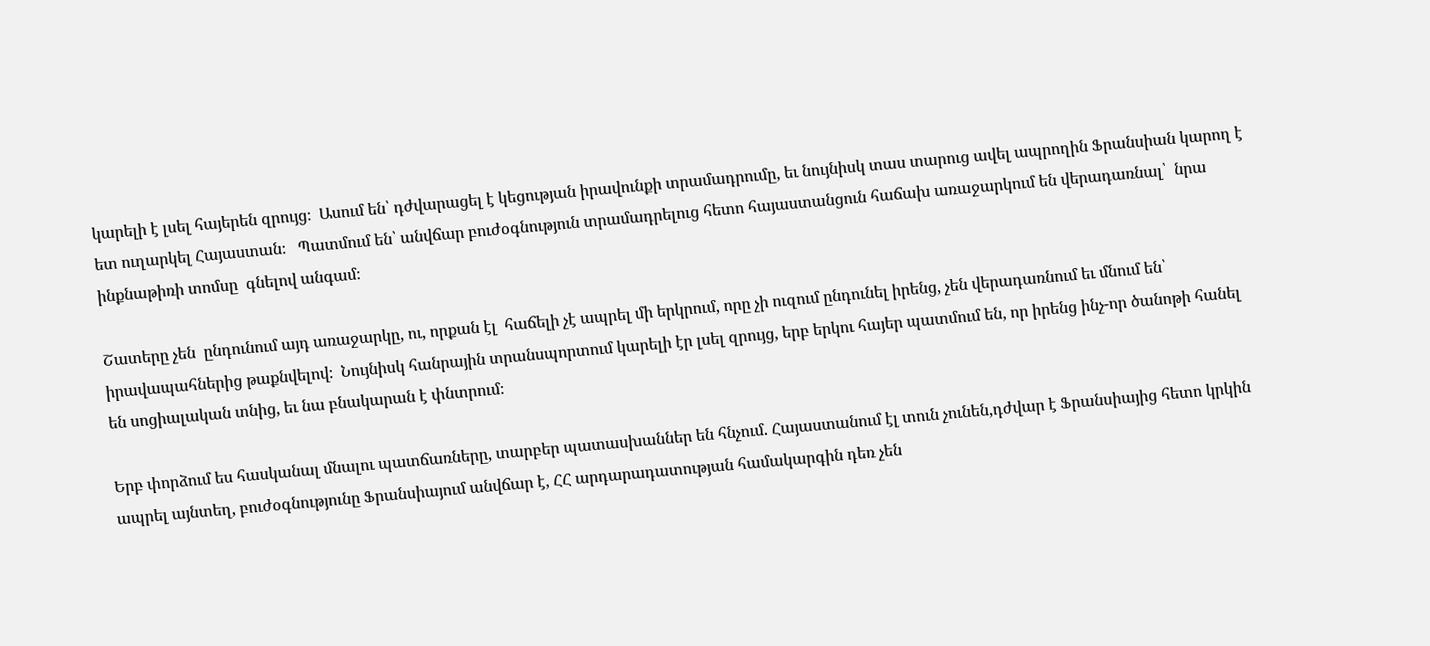կարելի է լսել հայերեն զրույց։  Ասում են՝ դժվարացել է կեցության իրավունքի տրամադրումը, եւ նույնիսկ տաս տարուց ավել ապրողին Ֆրանսիան կարող է ետ ուղարկել Հայաստան։   Պատմում են՝ անվճար բուժօգնություն տրամադրելուց հետո հայաստանցուն հաճախ առաջարկում են վերադառնալ՝  նրա ինքնաթիռի տոմսը  գնելով անգամ։

Շատերը չեն  ընդունում այդ առաջարկը, ու, որքան էլ  հաճելի չէ ապրել մի երկրում, որը չի ուզում ընդունել իրենց, չեն վերադառնում եւ մնում են՝  իրավապահներից թաքնվելով։  Նույնիսկ հանրային տրանսպորտում կարելի էր լսել զրույց, երբ երկու հայեր պատմում են, որ իրենց ինչ-որ ծանոթի հանել են սոցիալական տնից, եւ նա բնակարան է փնտրում։

Երբ փորձում ես հասկանալ մնալու պատճառները, տարբեր պատասխաններ են հնչում. Հայաստանում էլ տուն չունեն,դժվար է Ֆրանսիայից հետո կրկին ապրել այնտեղ, բուժօգնությունը Ֆրանսիայում անվճար է, ՀՀ արդարադատության համակարգին դեռ չեն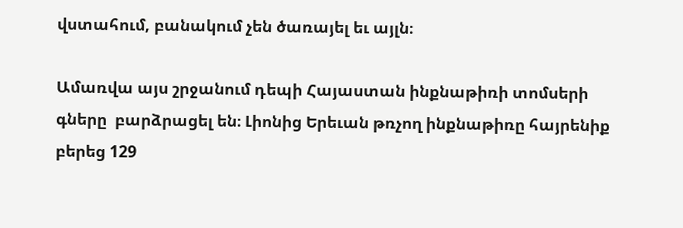վստահում, բանակում չեն ծառայել եւ այլն։

Ամառվա այս շրջանում դեպի Հայաստան ինքնաթիռի տոմսերի գները  բարձրացել են։ Լիոնից Երեւան թռչող ինքնաթիռը հայրենիք բերեց 129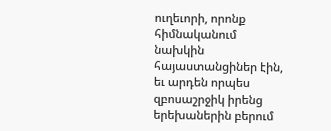ուղեւորի, որոնք հիմնականում նախկին հայաստանցիներ էին, եւ արդեն որպես զբոսաշրջիկ իրենց երեխաներին բերում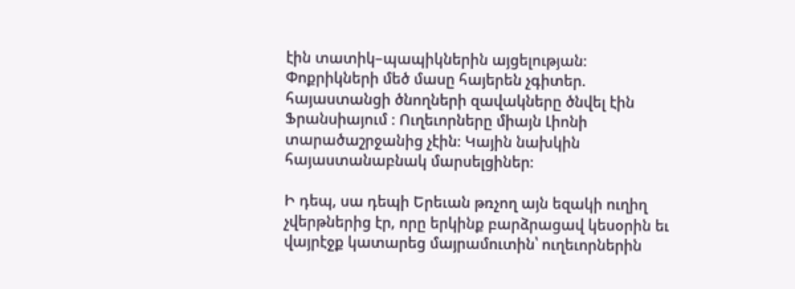էին տատիկ–պապիկներին այցելության։  Փոքրիկների մեծ մասը հայերեն չգիտեր. հայաստանցի ծնողների զավակները ծնվել էին Ֆրանսիայում ։ Ուղեւորները միայն Լիոնի տարածաշրջանից չէին։ Կային նախկին հայաստանաբնակ մարսելցիներ։

Ի դեպ, սա դեպի Երեւան թռչող այն եզակի ուղիղ չվերթներից էր, որը երկինք բարձրացավ կեսօրին եւ վայրէջք կատարեց մայրամուտին՝ ուղեւորներին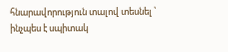հնարավորություն տալով տեսնել ՝ ինչպես է սպիտակ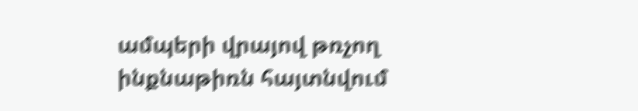ամպերի վրայով թռչող ինքնաթիռն հայտնվում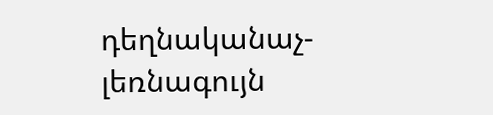դեղնականաչ- լեռնագույն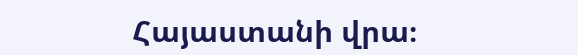Հայաստանի վրա։